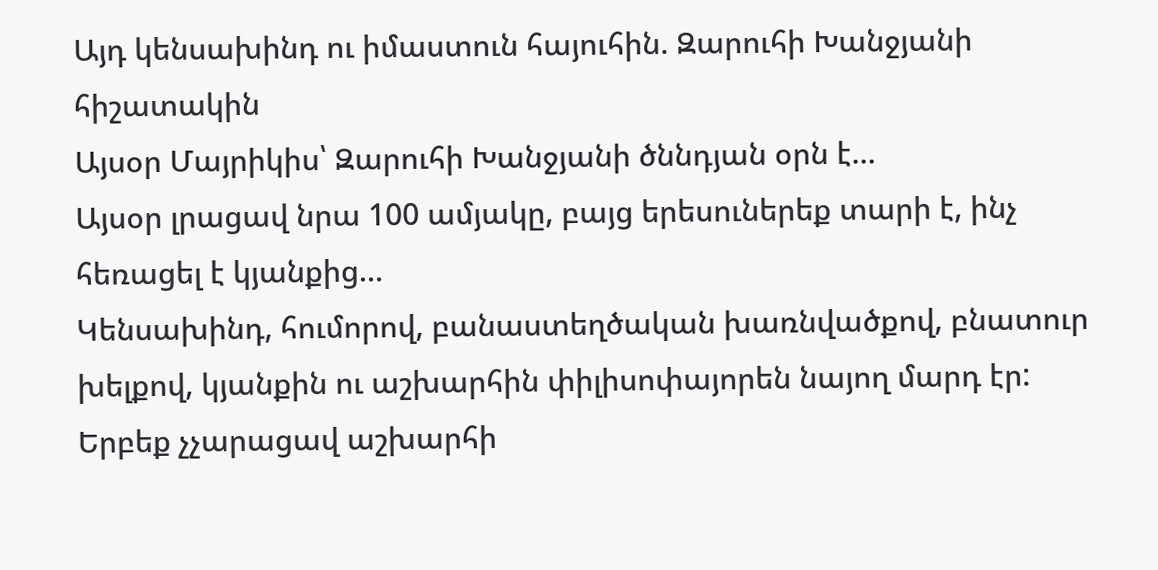Այդ կենսախինդ ու իմաստուն հայուհին. Զարուհի Խանջյանի հիշատակին
Այսօր Մայրիկիս՝ Զարուհի Խանջյանի ծննդյան օրն է…
Այսօր լրացավ նրա 100 ամյակը, բայց երեսուներեք տարի է, ինչ հեռացել է կյանքից…
Կենսախինդ, հումորով, բանաստեղծական խառնվածքով, բնատուր խելքով, կյանքին ու աշխարհին փիլիսոփայորեն նայող մարդ էր:
Երբեք չչարացավ աշխարհի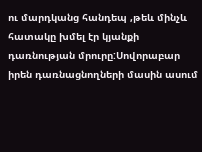ու մարդկանց հանդեպ ,թեև մինչև հատակը խմել էր կյանքի դառնության մրուրը:Սովորաբար իրեն դառնացնողների մասին ասում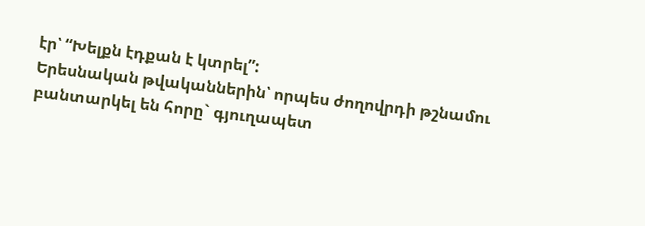էր՝ “Խելքն էդքան է կտրել”:
Երեսնական թվականներին՝ որպես ժողովրդի թշնամու բանտարկել են հորը` գյուղապետ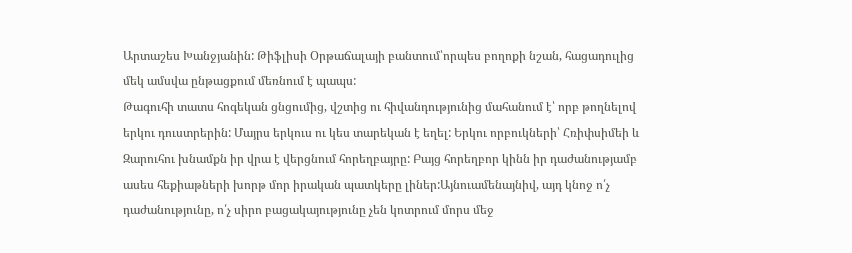Արտաշես Խանջյանին: Թիֆլիսի Օրթաճալայի բանտում՝որպես բողոքի նշան, հացադուլից մեկ ամսվա ընթացքում մեռնում է պապս:
Թագուհի տատս հոգեկան ցնցումից, վշտից ու հիվանդությունից մահանում է՝ որբ թողնելով երկու դուստրերին: Մայրս երկուս ու կես տարեկան է եղել: Երկու որբուկների՝ Հռիփսիմեի և Զարուհու խնամքն իր վրա է վերցնում հորեղբայրը: Բայց հորեղբոր կինն իր դաժանությամբ ասես հեքիաթների խորթ մոր իրական պատկերը լիներ:Այնուամենայնիվ, այդ կնոջ ո՛չ դաժանությունը, ո՛չ սիրո բացակայությունը չեն կոտրում մորս մեջ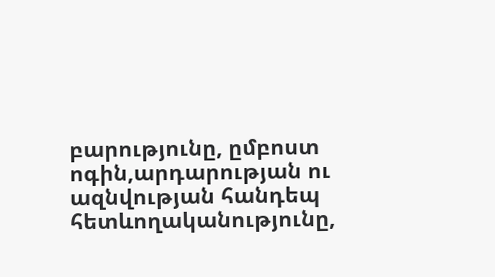բարությունը, ըմբոստ ոգին,արդարության ու ազնվության հանդեպ հետևողականությունը,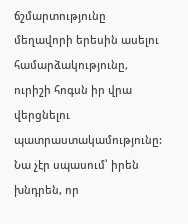ճշմարտությունը մեղավորի երեսին ասելու համարձակությունը, ուրիշի հոգսն իր վրա վերցնելու պատրաստակամությունը:
Նա չէր սպասում՝ իրեն խնդրեն, որ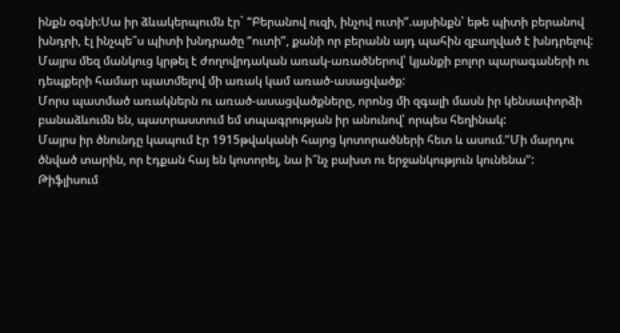ինքն օգնի:Սա իր ձևակերպումն էր` “Բերանով ուզի, ինչով ուտի”.այսինքն՝ եթե պիտի բերանով խնդրի, էլ ինչպե՞ս պիտի խնդրածը “ուտի”, քանի որ բերանն այդ պահին զբաղված է խնդրելով:
Մայրս մեզ մանկուց կրթել է ժողովրդական առակ-առածներով՝ կյանքի բոլոր պարագաների ու դեպքերի համար պատմելով մի առակ կամ առած-ասացվածք:
Մորս պատմած առակներն ու առած-ասացվածքները, որոնց մի զգալի մասն իր կենսափորձի բանաձևումն են, պատրաստում եմ տպագրության իր անունով՝ որպես հեղինակ:
Մայրս իր ծնունդը կապում էր 1915թվականի հայոց կոտորածների հետ և ասում.”Մի մարդու ծնված տարին, որ էդքան հայ են կոտորել, նա ի՞նչ բախտ ու երջանկություն կունենա”:
Թիֆլիսում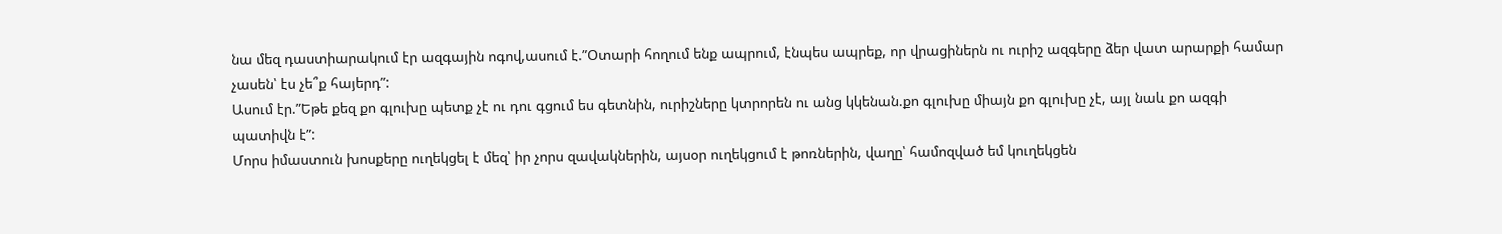նա մեզ դաստիարակում էր ազգային ոգով,ասում է.”Օտարի հողում ենք ապրում, էնպես ապրեք, որ վրացիներն ու ուրիշ ազգերը ձեր վատ արարքի համար չասեն՝ էս չե՞ք հայերդ”:
Ասում էր.”Եթե քեզ քո գլուխը պետք չէ ու դու գցում ես գետնին, ուրիշները կտրորեն ու անց կկենան.քո գլուխը միայն քո գլուխը չէ, այլ նաև քո ազգի պատիվն է”:
Մորս իմաստուն խոսքերը ուղեկցել է մեզ՝ իր չորս զավակներին, այսօր ուղեկցում է թոռներին, վաղը՝ համոզված եմ կուղեկցեն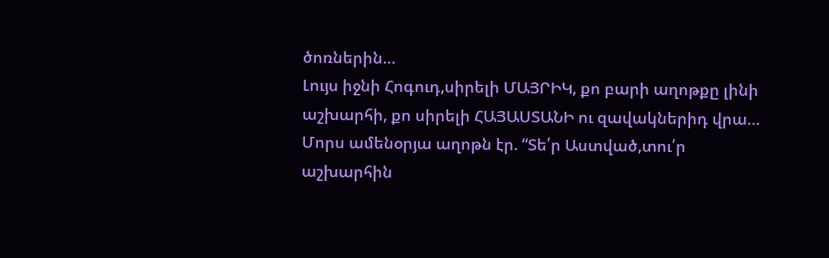ծոռներին…
Լույս իջնի Հոգուդ,սիրելի ՄԱՅՐԻԿ, քո բարի աղոթքը լինի աշխարհի, քո սիրելի ՀԱՅԱՍՏԱՆԻ ու զավակներիդ վրա…
Մորս ամենօրյա աղոթն էր. “Տե՛ր Աստված,տու՛ր աշխարհին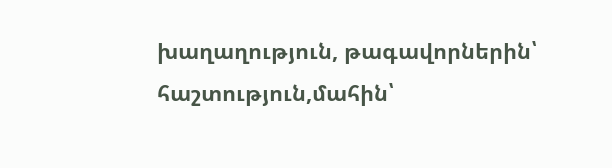խաղաղություն, թագավորներին՝ հաշտություն,մահին՝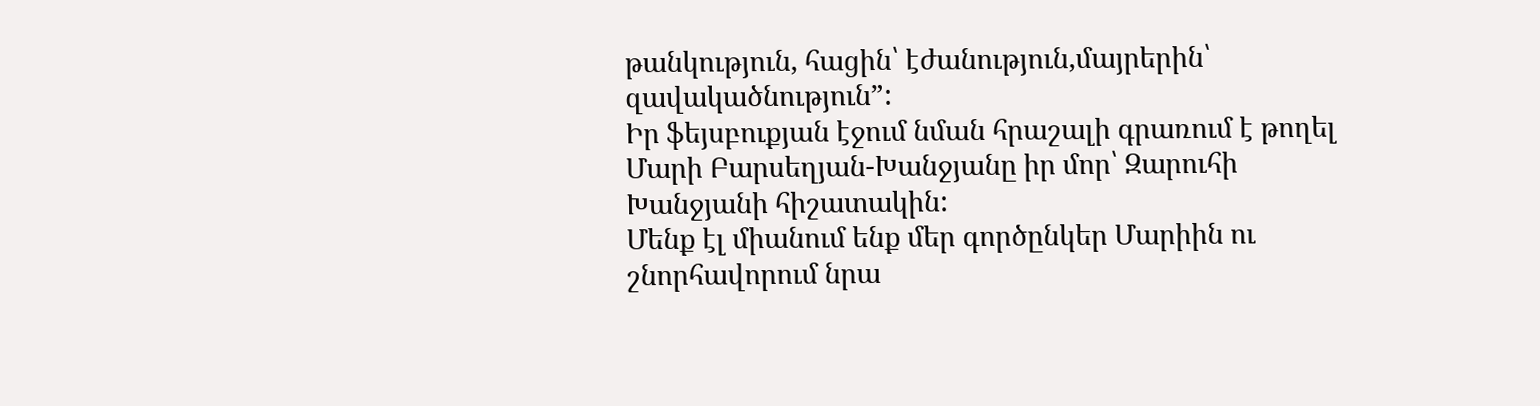թանկություն, հացին՝ էժանություն,մայրերին՝ զավակածնություն”:
Իր ֆեյսբուքյան էջում նման հրաշալի գրառում է թողել Մարի Բարսեղյան-Խանջյանը իր մոր՝ Զարուհի Խանջյանի հիշատակին:
Մենք էլ միանում ենք մեր գործընկեր Մարիին ու շնորհավորում նրա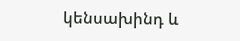կենսախինդ և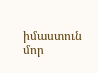իմաստուն մոր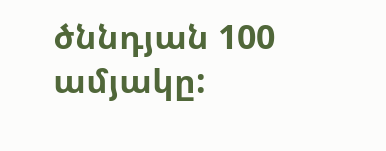ծննդյան 100 ամյակը: